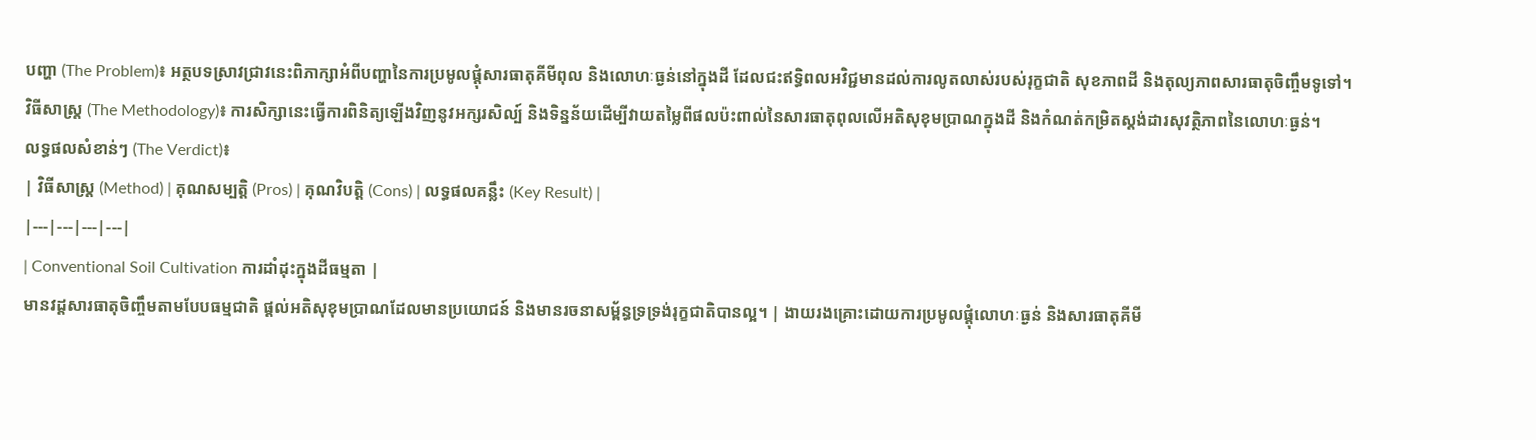បញ្ហា (The Problem)៖ អត្ថបទស្រាវជ្រាវនេះពិភាក្សាអំពីបញ្ហានៃការប្រមូលផ្តុំសារធាតុគីមីពុល និងលោហៈធ្ងន់នៅក្នុងដី ដែលជះឥទ្ធិពលអវិជ្ជមានដល់ការលូតលាស់របស់រុក្ខជាតិ សុខភាពដី និងតុល្យភាពសារធាតុចិញ្ចឹមទូទៅ។
វិធីសាស្ត្រ (The Methodology)៖ ការសិក្សានេះធ្វើការពិនិត្យឡើងវិញនូវអក្សរសិល្ប៍ និងទិន្នន័យដើម្បីវាយតម្លៃពីផលប៉ះពាល់នៃសារធាតុពុលលើអតិសុខុមប្រាណក្នុងដី និងកំណត់កម្រិតស្តង់ដារសុវត្ថិភាពនៃលោហៈធ្ងន់។
លទ្ធផលសំខាន់ៗ (The Verdict)៖
| វិធីសាស្ត្រ (Method) | គុណសម្បត្តិ (Pros) | គុណវិបត្តិ (Cons) | លទ្ធផលគន្លឹះ (Key Result) |
|---|---|---|---|
| Conventional Soil Cultivation ការដាំដុះក្នុងដីធម្មតា |
មានវដ្តសារធាតុចិញ្ចឹមតាមបែបធម្មជាតិ ផ្តល់អតិសុខុមប្រាណដែលមានប្រយោជន៍ និងមានរចនាសម្ព័ន្ធទ្រទ្រង់រុក្ខជាតិបានល្អ។ | ងាយរងគ្រោះដោយការប្រមូលផ្តុំលោហៈធ្ងន់ និងសារធាតុគីមី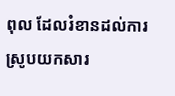ពុល ដែលរំខានដល់ការស្រូបយកសារ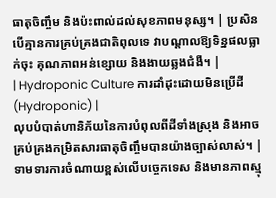ធាតុចិញ្ចឹម និងប៉ះពាល់ដល់សុខភាពមនុស្ស។ | ប្រសិនបើគ្មានការគ្រប់គ្រងជាតិពុលទេ វាបណ្តាលឱ្យទិន្នផលធ្លាក់ចុះ គុណភាពអន់ខ្សោយ និងងាយឆ្លងជំងឺ។ |
| Hydroponic Culture ការដាំដុះដោយមិនប្រើដី (Hydroponic) |
លុបបំបាត់ហានិភ័យនៃការបំពុលពីដីទាំងស្រុង និងអាចគ្រប់គ្រងកម្រិតសារធាតុចិញ្ចឹមបានយ៉ាងច្បាស់លាស់។ | ទាមទារការចំណាយខ្ពស់លើបច្ចេកទេស និងមានភាពស្មុ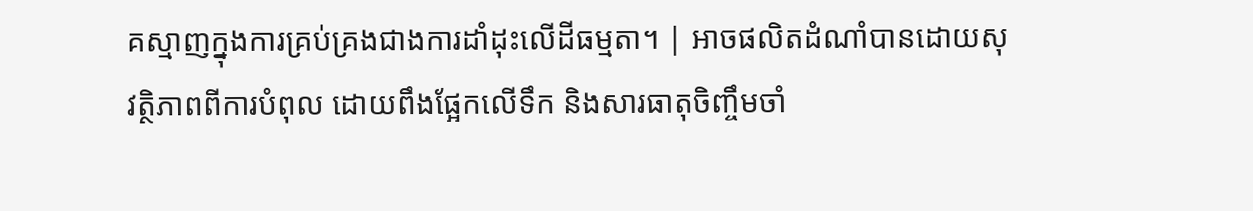គស្មាញក្នុងការគ្រប់គ្រងជាងការដាំដុះលើដីធម្មតា។ | អាចផលិតដំណាំបានដោយសុវត្ថិភាពពីការបំពុល ដោយពឹងផ្អែកលើទឹក និងសារធាតុចិញ្ចឹមចាំ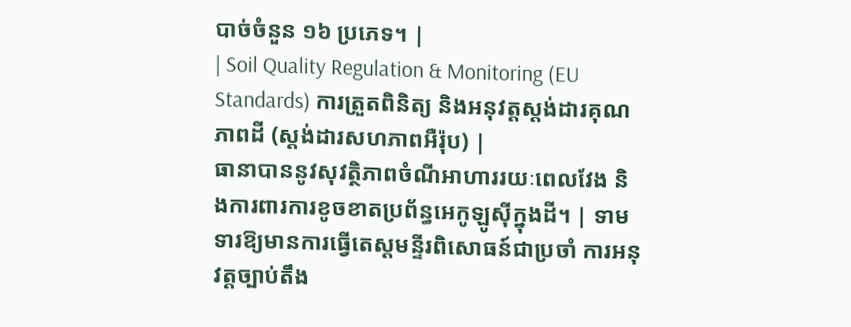បាច់ចំនួន ១៦ ប្រភេទ។ |
| Soil Quality Regulation & Monitoring (EU Standards) ការត្រួតពិនិត្យ និងអនុវត្តស្តង់ដារគុណភាពដី (ស្តង់ដារសហភាពអឺរ៉ុប) |
ធានាបាននូវសុវត្ថិភាពចំណីអាហាររយៈពេលវែង និងការពារការខូចខាតប្រព័ន្ធអេកូឡូស៊ីក្នុងដី។ | ទាមទារឱ្យមានការធ្វើតេស្តមន្ទីរពិសោធន៍ជាប្រចាំ ការអនុវត្តច្បាប់តឹង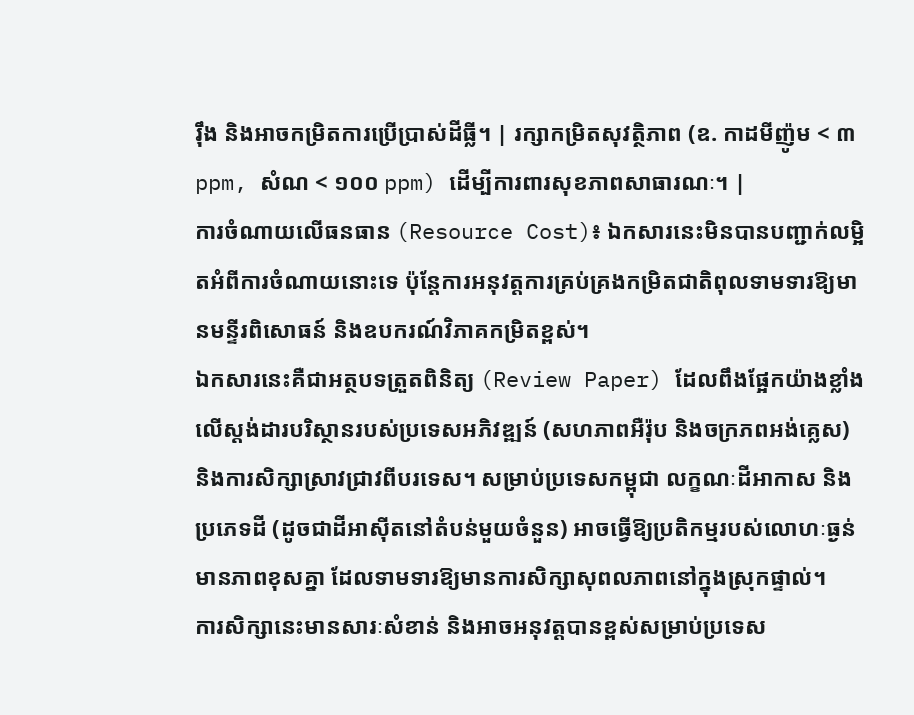រ៉ឹង និងអាចកម្រិតការប្រើប្រាស់ដីធ្លី។ | រក្សាកម្រិតសុវត្ថិភាព (ឧ. កាដមីញ៉ូម < ៣ ppm, សំណ < ១០០ ppm) ដើម្បីការពារសុខភាពសាធារណៈ។ |
ការចំណាយលើធនធាន (Resource Cost)៖ ឯកសារនេះមិនបានបញ្ជាក់លម្អិតអំពីការចំណាយនោះទេ ប៉ុន្តែការអនុវត្តការគ្រប់គ្រងកម្រិតជាតិពុលទាមទារឱ្យមានមន្ទីរពិសោធន៍ និងឧបករណ៍វិភាគកម្រិតខ្ពស់។
ឯកសារនេះគឺជាអត្ថបទត្រួតពិនិត្យ (Review Paper) ដែលពឹងផ្អែកយ៉ាងខ្លាំងលើស្តង់ដារបរិស្ថានរបស់ប្រទេសអភិវឌ្ឍន៍ (សហភាពអឺរ៉ុប និងចក្រភពអង់គ្លេស) និងការសិក្សាស្រាវជ្រាវពីបរទេស។ សម្រាប់ប្រទេសកម្ពុជា លក្ខណៈដីអាកាស និងប្រភេទដី (ដូចជាដីអាស៊ីតនៅតំបន់មួយចំនួន) អាចធ្វើឱ្យប្រតិកម្មរបស់លោហៈធ្ងន់មានភាពខុសគ្នា ដែលទាមទារឱ្យមានការសិក្សាសុពលភាពនៅក្នុងស្រុកផ្ទាល់។
ការសិក្សានេះមានសារៈសំខាន់ និងអាចអនុវត្តបានខ្ពស់សម្រាប់ប្រទេស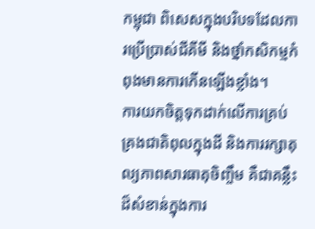កម្ពុជា ពិសេសក្នុងបរិបទដែលការប្រើប្រាស់ជីគីមី និងថ្នាំកសិកម្មកំពុងមានការកើនឡើងខ្លាំង។
ការយកចិត្តទុកដាក់លើការគ្រប់គ្រងជាតិពុលក្នុងដី និងការរក្សាតុល្យភាពសារធាតុចិញ្ចឹម គឺជាគន្លឹះដ៏សំខាន់ក្នុងការ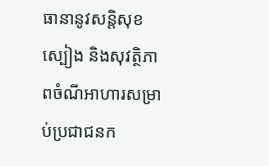ធានានូវសន្តិសុខស្បៀង និងសុវត្ថិភាពចំណីអាហារសម្រាប់ប្រជាជនក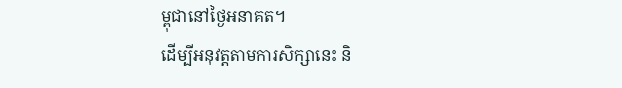ម្ពុជានៅថ្ងៃអនាគត។
ដើម្បីអនុវត្តតាមការសិក្សានេះ និ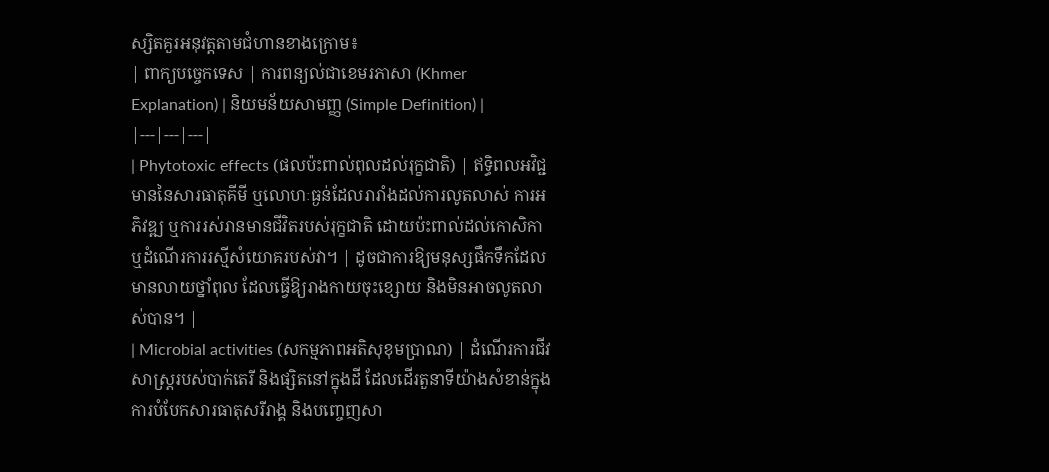ស្សិតគួរអនុវត្តតាមជំហានខាងក្រោម៖
| ពាក្យបច្ចេកទេស | ការពន្យល់ជាខេមរភាសា (Khmer Explanation) | និយមន័យសាមញ្ញ (Simple Definition) |
|---|---|---|
| Phytotoxic effects (ផលប៉ះពាល់ពុលដល់រុក្ខជាតិ) | ឥទ្ធិពលអវិជ្ជមាននៃសារធាតុគីមី ឬលោហៈធ្ងន់ដែលរារាំងដល់ការលូតលាស់ ការអភិវឌ្ឍ ឬការរស់រានមានជីវិតរបស់រុក្ខជាតិ ដោយប៉ះពាល់ដល់កោសិកា ឬដំណើរការរស្មីសំយោគរបស់វា។ | ដូចជាការឱ្យមនុស្សផឹកទឹកដែលមានលាយថ្នាំពុល ដែលធ្វើឱ្យរាងកាយចុះខ្សោយ និងមិនអាចលូតលាស់បាន។ |
| Microbial activities (សកម្មភាពអតិសុខុមប្រាណ) | ដំណើរការជីវសាស្ត្ររបស់បាក់តេរី និងផ្សិតនៅក្នុងដី ដែលដើរតួនាទីយ៉ាងសំខាន់ក្នុងការបំបែកសារធាតុសរីរាង្គ និងបញ្ចេញសា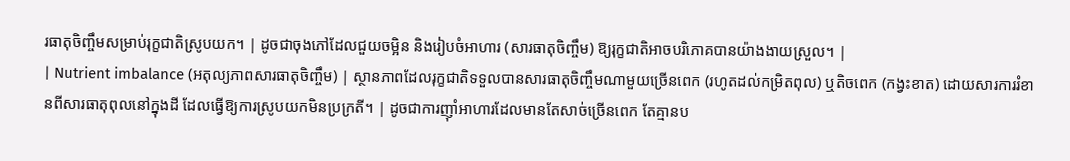រធាតុចិញ្ចឹមសម្រាប់រុក្ខជាតិស្រូបយក។ | ដូចជាចុងភៅដែលជួយចម្អិន និងរៀបចំអាហារ (សារធាតុចិញ្ចឹម) ឱ្យរុក្ខជាតិអាចបរិភោគបានយ៉ាងងាយស្រួល។ |
| Nutrient imbalance (អតុល្យភាពសារធាតុចិញ្ចឹម) | ស្ថានភាពដែលរុក្ខជាតិទទួលបានសារធាតុចិញ្ចឹមណាមួយច្រើនពេក (រហូតដល់កម្រិតពុល) ឬតិចពេក (កង្វះខាត) ដោយសារការរំខានពីសារធាតុពុលនៅក្នុងដី ដែលធ្វើឱ្យការស្រូបយកមិនប្រក្រតី។ | ដូចជាការញ៉ាំអាហារដែលមានតែសាច់ច្រើនពេក តែគ្មានប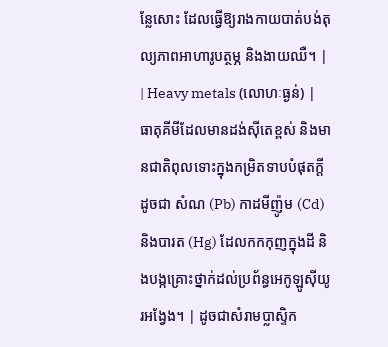ន្លែសោះ ដែលធ្វើឱ្យរាងកាយបាត់បង់តុល្យភាពអាហារូបត្ថម្ភ និងងាយឈឺ។ |
| Heavy metals (លោហៈធ្ងន់) | ធាតុគីមីដែលមានដង់ស៊ីតេខ្ពស់ និងមានជាតិពុលទោះក្នុងកម្រិតទាបបំផុតក្ដី ដូចជា សំណ (Pb) កាដមីញ៉ូម (Cd) និងបារត (Hg) ដែលកកកុញក្នុងដី និងបង្កគ្រោះថ្នាក់ដល់ប្រព័ន្ធអេកូឡូស៊ីយូរអង្វែង។ | ដូចជាសំរាមប្លាស្ទិក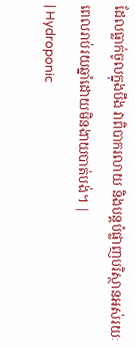ដែលធ្លាក់ចូលក្នុងបឹង វាពិបាករលាយ និងបន្តបំផ្លាញបរិស្ថានអស់រយៈពេលរាប់រយឆ្នាំដោយមិនងាយបាត់បង់។ |
| Hydroponic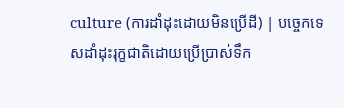culture (ការដាំដុះដោយមិនប្រើដី) | បច្ចេកទេសដាំដុះរុក្ខជាតិដោយប្រើប្រាស់ទឹក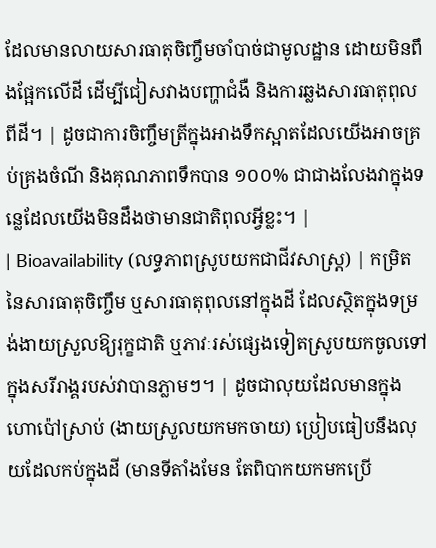ដែលមានលាយសារធាតុចិញ្ចឹមចាំបាច់ជាមូលដ្ឋាន ដោយមិនពឹងផ្អែកលើដី ដើម្បីជៀសវាងបញ្ហាជំងឺ និងការឆ្លងសារធាតុពុលពីដី។ | ដូចជាការចិញ្ចឹមត្រីក្នុងអាងទឹកស្អាតដែលយើងអាចគ្រប់គ្រងចំណី និងគុណភាពទឹកបាន ១០០% ជាជាងលែងវាក្នុងទន្លេដែលយើងមិនដឹងថាមានជាតិពុលអ្វីខ្លះ។ |
| Bioavailability (លទ្ធភាពស្រូបយកជាជីវសាស្រ្ត) | កម្រិតនៃសារធាតុចិញ្ចឹម ឬសារធាតុពុលនៅក្នុងដី ដែលស្ថិតក្នុងទម្រង់ងាយស្រួលឱ្យរុក្ខជាតិ ឬភាវៈរស់ផ្សេងទៀតស្រូបយកចូលទៅក្នុងសរីរាង្គរបស់វាបានភ្លាមៗ។ | ដូចជាលុយដែលមានក្នុងហោប៉ៅស្រាប់ (ងាយស្រួលយកមកចាយ) ប្រៀបធៀបនឹងលុយដែលកប់ក្នុងដី (មានទីតាំងមែន តែពិបាកយកមកប្រើ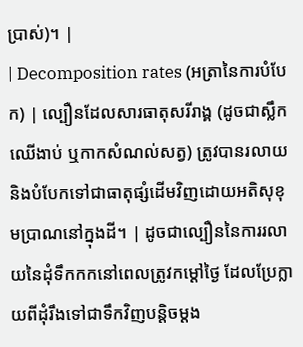ប្រាស់)។ |
| Decomposition rates (អត្រានៃការបំបែក) | ល្បឿនដែលសារធាតុសរីរាង្គ (ដូចជាស្លឹកឈើងាប់ ឬកាកសំណល់សត្វ) ត្រូវបានរលាយ និងបំបែកទៅជាធាតុផ្សំដើមវិញដោយអតិសុខុមប្រាណនៅក្នុងដី។ | ដូចជាល្បឿននៃការរលាយនៃដុំទឹកកកនៅពេលត្រូវកម្តៅថ្ងៃ ដែលប្រែក្លាយពីដុំរឹងទៅជាទឹកវិញបន្តិចម្តង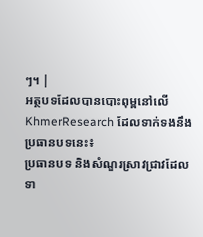ៗ។ |
អត្ថបទដែលបានបោះពុម្ពនៅលើ KhmerResearch ដែលទាក់ទងនឹងប្រធានបទនេះ៖
ប្រធានបទ និងសំណួរស្រាវជ្រាវដែលទា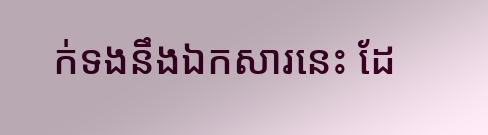ក់ទងនឹងឯកសារនេះ ដែ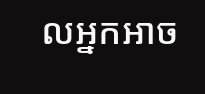លអ្នកអាច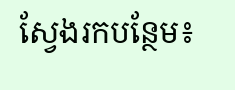ស្វែងរកបន្ថែម៖